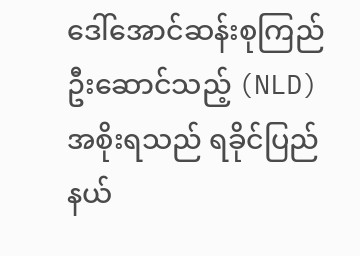ဒေါ်အောင်ဆန်းစုကြည် ဦးဆောင်သည့် (NLD) အစိုးရသည် ရခိုင်ပြည်နယ်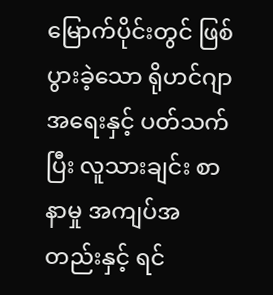မြောက်ပိုင်းတွင် ဖြစ်ပွားခဲ့သော ရိုဟင်ဂျာ အရေးနှင့် ပတ်သက်ပြီး လူသားချင်း စာနာမှု အကျပ်အတည်းနှင့် ရင်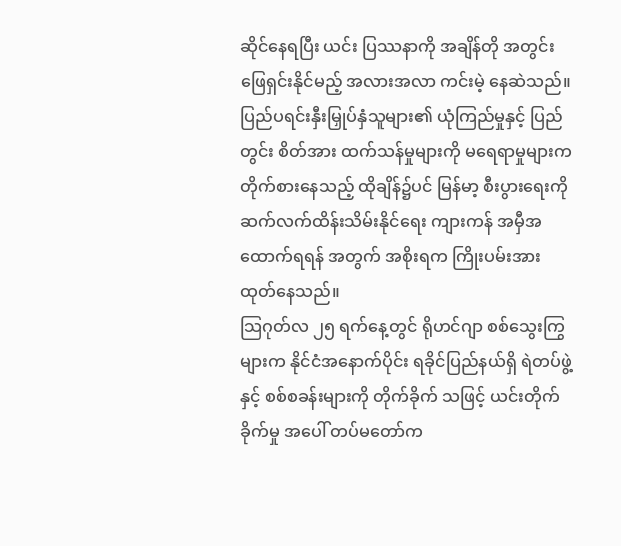ဆိုင်နေရပြီး ယင်း ပြဿနာကို အချိန်တို အတွင်း ဖြေရှင်းနိုင်မည့် အလားအလာ ကင်းမဲ့ နေဆဲသည်။ ပြည်ပရင်းနှီးမြှုပ်နှံသူများ၏ ယုံကြည်မှုနှင့် ပြည်တွင်း စိတ်အား ထက်သန်မှုများကို မရေရာမှုများက တိုက်စားနေသည့် ထိုချိန်၌ပင် မြန်မာ့ စီးပွားရေးကို ဆက်လက်ထိန်းသိမ်းနိုင်ရေး ကျားကန် အမှီအထောက်ရရန် အတွက် အစိုးရက ကြိုးပမ်းအားထုတ်နေသည်။
သြဂုတ်လ ၂၅ ရက်နေ့တွင် ရိုဟင်ဂျာ စစ်သွေးကြွများက နိုင်ငံအနောက်ပိုင်း ရခိုင်ပြည်နယ်ရှိ ရဲတပ်ဖွဲ့နှင့် စစ်စခန်းများကို တိုက်ခိုက် သဖြင့် ယင်းတိုက်ခိုက်မှု အပေါ် တပ်မတော်က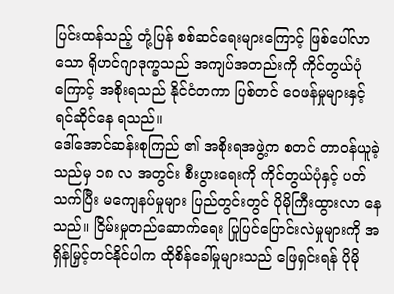ပြင်းထန်သည့် တုံ့ပြန် စစ်ဆင်ရေးများကြောင့် ဖြစ်ပေါ်လာသော ရိုဟင်ဂျာဒုက္ခသည် အကျပ်အတည်းကို ကိုင်တွယ်ပုံကြောင့် အစိုးရသည် နိုင်ငံတကာ ပြစ်တင် ဝေဖန်မှုများနှင့် ရင်ဆိုင်နေ ရသည်။
ဒေါ်အောင်ဆန်းစုကြည် ၏ အစိုးရအဖွဲ့က စတင် တာဝန်ယူခဲ့သည်မှ ၁၈ လ အတွင်း စီးပွားရေးကို ကိုင်တွယ်ပုံနှင့် ပတ်သက်ပြီး မကျေနပ်မှုများ ပြည်တွင်းတွင် ပိုမိုကြီးထွားလာ နေသည်။ ငြိမ်းမှုတည်ဆောက်ရေး ပြုပြင်ပြောင်းလဲမှုများကို အရှိန်မြှင့်တင်နိုင်ပါက ထိုစိန်ခေါ်မှုများသည် ဖြေရှင်းရန် ပိုမို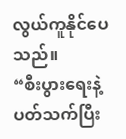လွယ်ကူနိုင်ပေသည်။
“စီးပွားရေးနဲ့ ပတ်သက်ပြီး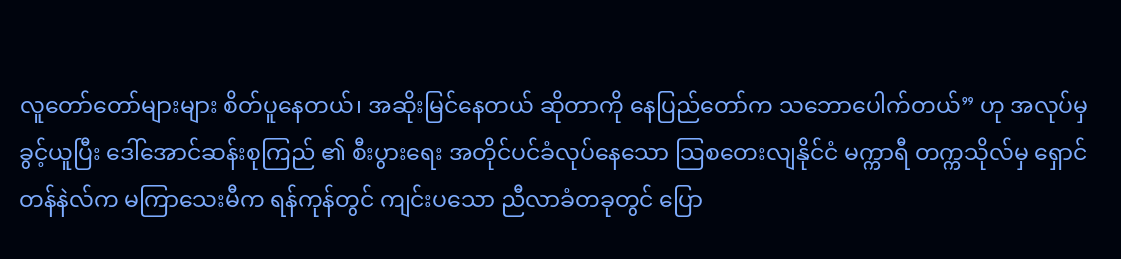လူတော်တော်များများ စိတ်ပူနေတယ်၊ အဆိုးမြင်နေတယ် ဆိုတာကို နေပြည်တော်က သဘောပေါက်တယ်” ဟု အလုပ်မှ ခွင့်ယူပြီး ဒေါ်အောင်ဆန်းစုကြည် ၏ စီးပွားရေး အတိုင်ပင်ခံလုပ်နေသော သြစတေးလျနိုင်ငံ မက္ကာရီ တက္ကသိုလ်မှ ရှောင်တန်နဲလ်က မကြာသေးမီက ရန်ကုန်တွင် ကျင်းပသော ညီလာခံတခုတွင် ပြော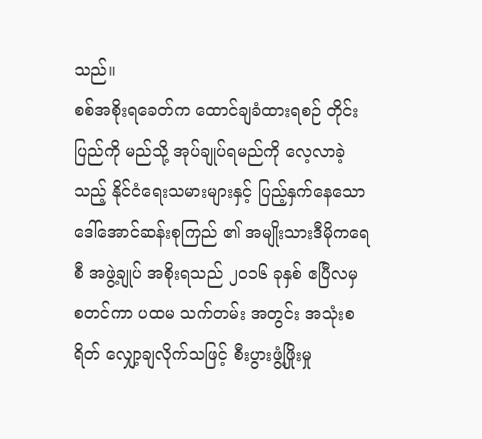သည်။
စစ်အစိုးရခေတ်က ထောင်ချခံထားရစဉ် တိုင်းပြည်ကို မည်သို့ အုပ်ချုပ်ရမည်ကို လေ့လာခဲ့သည့် နိုင်ငံရေးသမားများနှင့် ပြည့်နှက်နေသော ဒေါ်အောင်ဆန်းစုကြည် ၏ အမျိုးသားဒီမိုကရေစီ အဖွဲ့ချုပ် အစိုးရသည် ၂၀၁၆ ခုနှစ် ဧပြီလမှ စတင်ကာ ပထမ သက်တမ်း အတွင်း အသုံးစရိတ် လျှော့ချလိုက်သဖြင့် စီးပွားဖွံ့ဖြိုးမှု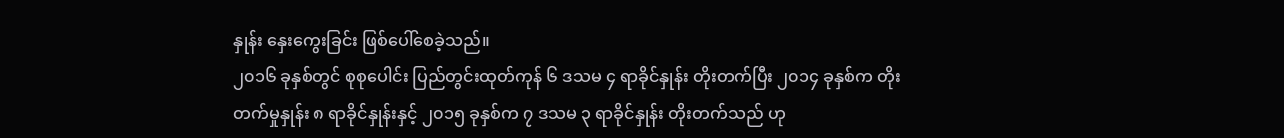နှုန်း နှေးကွေးခြင်း ဖြစ်ပေါ်စေခဲ့သည်။
၂၀၁၆ ခုနှစ်တွင် စုစုပေါင်း ပြည်တွင်းထုတ်ကုန် ၆ ဒသမ ၄ ရာခိုင်နှုန်း တိုးတက်ပြီး ၂၀၁၄ ခုနှစ်က တိုးတက်မှုနှုန်း ၈ ရာခိုင်နှုန်းနှင့် ၂၀၁၅ ခုနှစ်က ၇ ဒသမ ၃ ရာခိုင်နှုန်း တိုးတက်သည် ဟု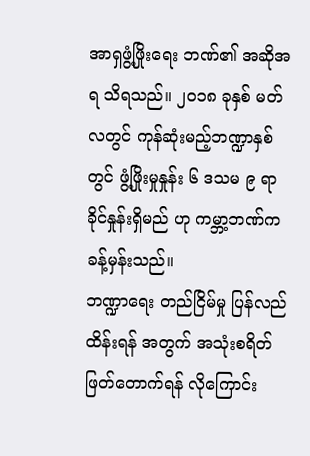အာရှဖွံ့ဖြိုးရေး ဘဏ်၏ အဆိုအရ သိရသည်။ ၂၀၁၈ ခုနှစ် မတ်လတွင် ကုန်ဆုံးမည့်ဘဏ္ဍာနှစ်တွင် ဖွံ့ဖြိုးမှုနှုန်း ၆ ဒသမ ၉ ရာခိုင်နှုန်းရှိမည် ဟု ကမ္ဘာ့ဘဏ်က ခန့်မှန်းသည်။
ဘဏ္ဍာရေး တည်ငြိမ်မှု ပြန်လည် ထိန်းရန် အတွက် အသုံးစရိတ် ဖြတ်တောက်ရန် လိုကြောင်း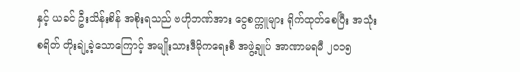နှင့် ယခင် ဦးသိန်းစိန် အစိုးရသည် ဗဟိုဘဏ်အား ငွေစက္ကူများ ရိုက်ထုတ်စေပြီး အသုံးစရိတ် တိုးချဲ့ခဲ့သောကြောင့် အမျိုးသားဒီမိုကရေးစီ အဖွဲ့ချုပ် အာဏာမရမီ ၂၀၁၅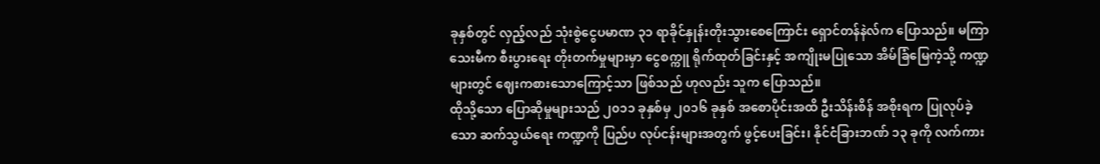ခုနှစ်တွင် လှည့်လည် သုံးစွဲငွေပမာဏ ၃၁ ရာခိုင်နှုန်းတိုးသွားစေကြောင်း ရှောင်တန်နဲလ်က ပြောသည်။ မကြာသေးမီက စီးပွားရေး တိုးတက်မှုများမှာ ငွေစက္ကူ ရိုက်ထုတ်ခြင်းနှင့် အကျိုးမပြုသော အိမ်ခြံမြေကဲ့သို့ ကဏ္ဍများတွင် ဈေးကစားသောကြောင့်သာ ဖြစ်သည် ဟုလည်း သူက ပြောသည်။
ထိုသို့သော ပြောဆိုမှုများသည် ၂၀၁၁ ခုနှစ်မှ ၂၀၁၆ ခုနှစ် အစောပိုင်းအထိ ဦးသိန်းစိန် အစိုးရက ပြုလုပ်ခဲ့သော ဆက်သွယ်ရေး ကဏ္ဍကို ပြည်ပ လုပ်ငန်းများအတွက် ဖွင့်ပေးခြင်း၊ နိုင်ငံခြားဘဏ် ၁၃ ခုကို လက်ကား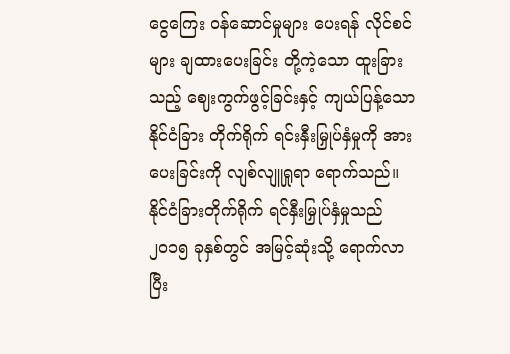ငွေကြေး ဝန်ဆောင်မှုများ ပေးရန် လိုင်စင်များ ချထားပေးခြင်း တို့ကဲ့သော ထူးခြားသည့် ဈေးကွက်ဖွင့်ခြင်းနှင့် ကျယ်ပြန့်သော နိုင်ငံခြား တိုက်ရိုက် ရင်းနှီးမြှုပ်နှံမှုကို အားပေးခြင်းကို လျစ်လျူရှုရာ ရောက်သည်။ နိုင်ငံခြားတိုက်ရိုက် ရင်နှီးမြှုပ်နှံမှုသည် ၂၀၁၅ ခုနှစ်တွင် အမြင့်ဆုံးသို့ ရောက်လာပြီး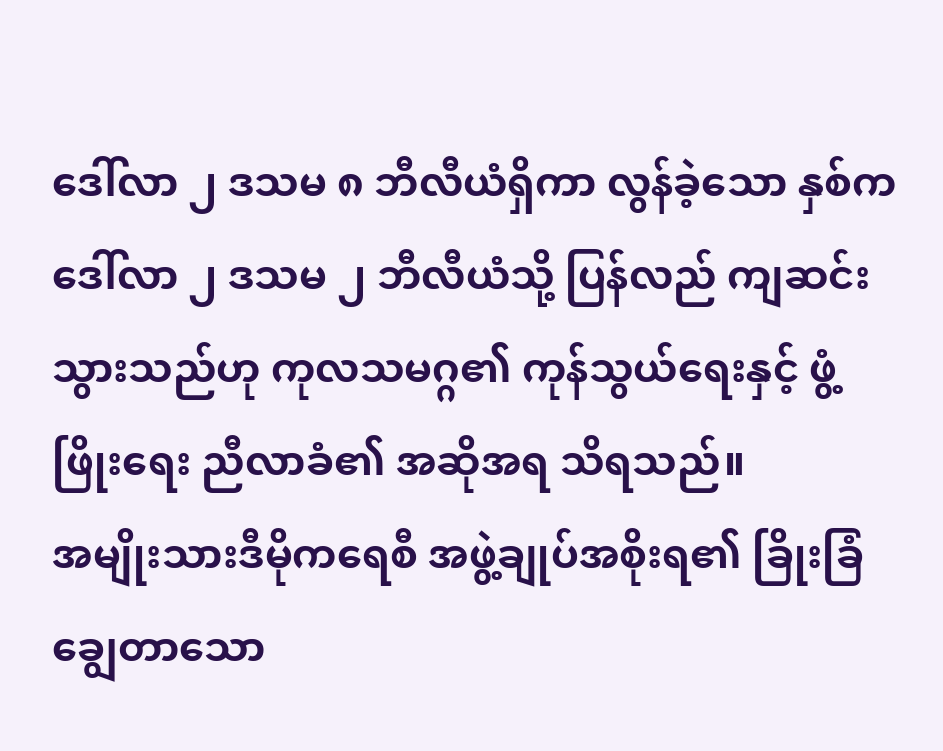ဒေါ်လာ ၂ ဒသမ ၈ ဘီလီယံရှိကာ လွန်ခဲ့သော နှစ်က ဒေါ်လာ ၂ ဒသမ ၂ ဘီလီယံသို့ ပြန်လည် ကျဆင်းသွားသည်ဟု ကုလသမဂ္ဂ၏ ကုန်သွယ်ရေးနှင့် ဖွံ့ဖြိုးရေး ညီလာခံ၏ အဆိုအရ သိရသည်။
အမျိုးသားဒီမိုကရေစီ အဖွဲ့ချုပ်အစိုးရ၏ ခြိုးခြံချွေတာသော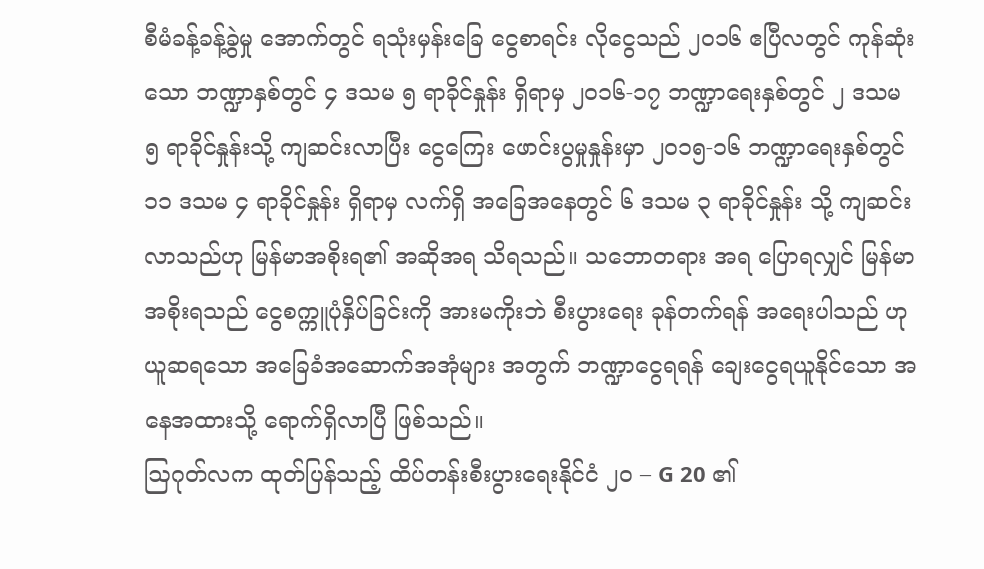စီမံခန့်ခန့်ခွဲမှု အောက်တွင် ရသုံးမှန်းခြေ ငွေစာရင်း လိုငွေသည် ၂၀၁၆ ဧပြီလတွင် ကုန်ဆုံးသော ဘဏ္ဍာနှစ်တွင် ၄ ဒသမ ၅ ရာခိုင်နှုန်း ရှိရာမှ ၂၀၁၆-၁၇ ဘဏ္ဍာရေးနှစ်တွင် ၂ ဒသမ ၅ ရာခိုင်နှုန်းသို့ ကျဆင်းလာပြီး ငွေကြေး ဖောင်းပွမှုနှုန်းမှာ ၂၀၁၅-၁၆ ဘဏ္ဍာရေးနှစ်တွင် ၁၁ ဒသမ ၄ ရာခိုင်နှုန်း ရှိရာမှ လက်ရှိ အခြေအနေတွင် ၆ ဒသမ ၃ ရာခိုင်နှုန်း သို့ ကျဆင်းလာသည်ဟု မြန်မာအစိုးရ၏ အဆိုအရ သိရသည်။ သဘောတရား အရ ပြောရလျှင် မြန်မာအစိုးရသည် ငွေစက္ကူပုံနှိပ်ခြင်းကို အားမကိုးဘဲ စီးပွားရေး ခုန်တက်ရန် အရေးပါသည် ဟု ယူဆရသော အခြေခံအဆောက်အအုံများ အတွက် ဘဏ္ဍာငွေရရန် ချေးငွေရယူနိုင်သော အနေအထားသို့ ရောက်ရှိလာပြီ ဖြစ်သည်။
ဩဂုတ်လက ထုတ်ပြန်သည့် ထိပ်တန်းစီးပွားရေးနိုင်ငံ ၂၀ – G 20 ၏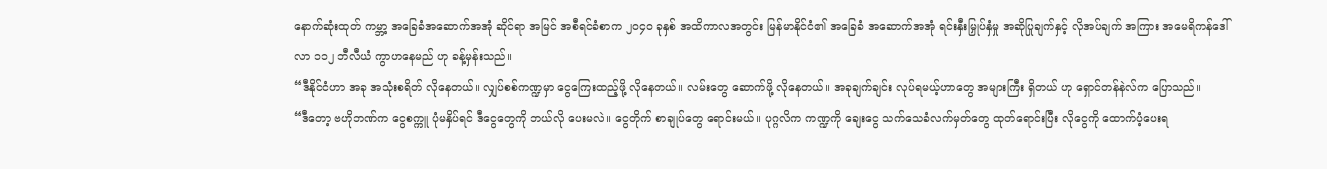နောက်ဆုံးထုတ် ကမ္ဘာ့ အခြေခံအဆောက်အအုံ ဆိုင်ရာ အမြင် အစီရင်ခံစာက ၂၀၄၀ ခုနှစ် အထိကာလအတွင်း မြန်မာနိုင်ငံ၏ အခြေခံ အဆောက်အအုံ ရင်းနှီးမြှုပ်နှံမှု အဆိုပြုချက်နှင့် လိုအပ်ချက် အကြား အမေရိကန်ဒေါ်လာ ၁၁၂ ဘီလီယံ ကွာဟနေမည် ဟု ခန့်မှန်းသည်။
“ဒီနိုင်ငံဟာ အခု အသုံးစရိတ် လိုနေတယ်။ လျှပ်စစ်ကဏ္ဍမှာ ငွေကြေးထည့်ဖို့ လိုနေတယ်။ လမ်းတွေ ဆောက်ဖို့ လိုနေတယ်။ အခုချက်ချင်း လုပ်ရမယ့်ဟာတွေ အများကြီး ရှိတယ် ဟု ရှောင်တန်နဲလ်က ပြောသည်။
“ဒီတော့ ဗဟိုဘဏ်က ငွေစက္ကူ ပုံမနှိပ်ရင် ဒီငွေတွေကို ဘယ်လို ပေးမလဲ။ ငွေတိုက် စာချုပ်တွေ ရောင်းမယ်။ ပုဂ္ဂလိက ကဏ္ဍကို ချေးငွေ သက်သေခံလက်မှတ်တွေ ထုတ်ရောင်းပြီး လိုငွေကို ထောက်ပံ့ပေးရ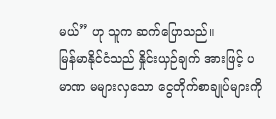မယ်” ဟု သူက ဆက်ပြောသည်။
မြန်မာနိုင်ငံသည် နှိုင်းယှဉ်ချက် အားဖြင့် ပမာဏ မများလှသော ငွေတိုက်စာချုပ်များကို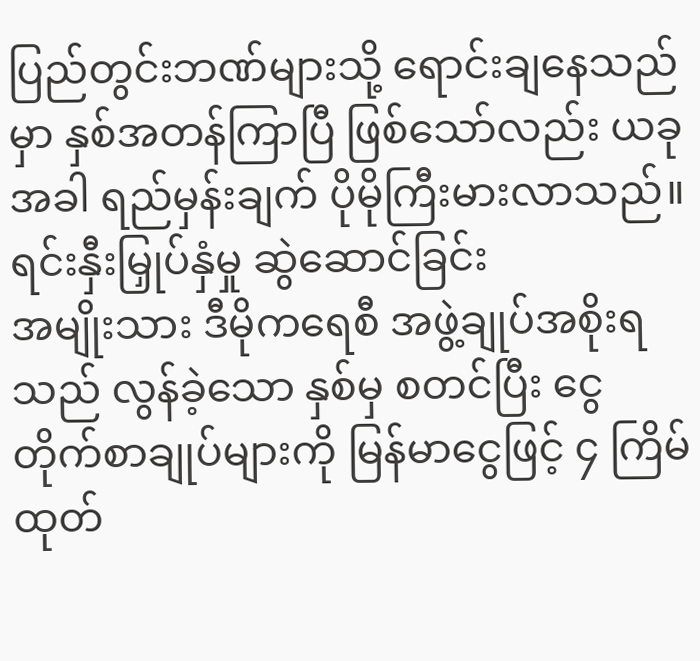ပြည်တွင်းဘဏ်များသို့ ရောင်းချနေသည်မှာ နှစ်အတန်ကြာပြီ ဖြစ်သော်လည်း ယခုအခါ ရည်မှန်းချက် ပိုမိုကြီးမားလာသည်။
ရင်းနှီးမြှုပ်နှံမှု ဆွဲဆောင်ခြင်း
အမျိုးသား ဒီမိုကရေစီ အဖွဲ့ချုပ်အစိုးရသည် လွန်ခဲ့သော နှစ်မှ စတင်ပြီး ငွေတိုက်စာချုပ်များကို မြန်မာငွေဖြင့် ၄ ကြိမ် ထုတ်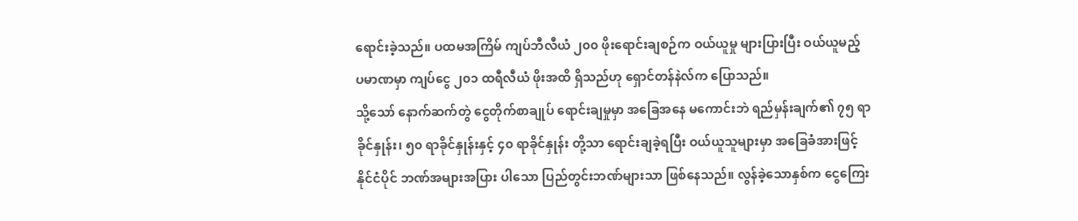ရောင်းခဲ့သည်။ ပထမအကြိမ် ကျပ်ဘီလီယံ ၂၀၀ ဖိုးရောင်းချစဉ်က ဝယ်ယူမှု များပြားပြီး ဝယ်ယူမည့် ပမာဏမှာ ကျပ်ငွေ ၂၀၁ ထရီလီယံ ဖိုးအထိ ရှိသည်ဟု ရှောင်တန်နဲလ်က ပြောသည်။
သို့သော် နောက်ဆက်တွဲ ငွေတိုက်စာချုပ် ရောင်းချမှုမှာ အခြေအနေ မကောင်းဘဲ ရည်မှန်းချက်၏ ၇၅ ရာခိုင်နှုန်း၊ ၅၀ ရာခိုင်နှုန်းနှင့် ၄၀ ရာခိုင်နှုန်း တို့သာ ရောင်းချခဲ့ရပြီး ဝယ်ယူသူများမှာ အခြေခံအားဖြင့် နိုင်ငံပိုင် ဘဏ်အများအပြား ပါသော ပြည်တွင်းဘဏ်များသာ ဖြစ်နေသည်။ လွန်ခဲ့သောနှစ်က ငွေကြေး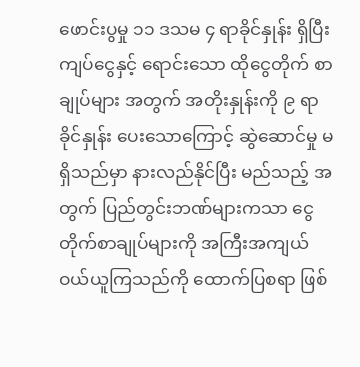ဖောင်းပွမှု ၁၁ ဒသမ ၄ ရာခိုင်နှုန်း ရှိပြီး ကျပ်ငွေနှင့် ရောင်းသော ထိုငွေတိုက် စာချုပ်များ အတွက် အတိုးနှုန်းကို ၉ ရာခိုင်နှုန်း ပေးသောကြောင့် ဆွဲဆောင်မှု မရှိသည်မှာ နားလည်နိုင်ပြီး မည်သည့် အတွက် ပြည်တွင်းဘဏ်များကသာ ငွေတိုက်စာချုပ်များကို အကြီးအကျယ် ဝယ်ယူကြသည်ကို ထောက်ပြစရာ ဖြစ်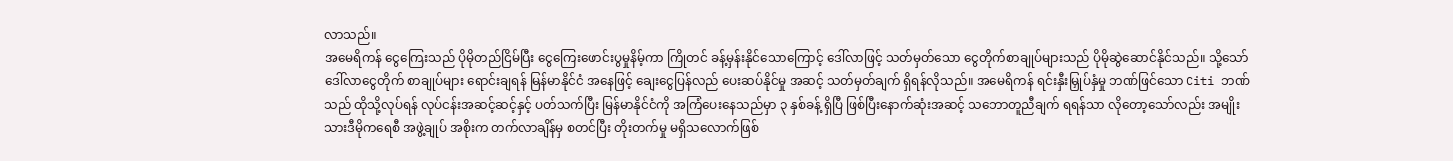လာသည်။
အမေရိကန် ငွေကြေးသည် ပိုမိုတည်ငြိမ်ပြီး ငွေကြေးဖောင်းပွမှုနိမ့်ကာ ကြိုတင် ခန့်မှန်းနိုင်သောကြောင့် ဒေါ်လာဖြင့် သတ်မှတ်သော ငွေတိုက်စာချုပ်များသည် ပိုမိုဆွဲဆောင်နိုင်သည်။ သို့သော် ဒေါ်လာငွေတိုက် စာချုပ်များ ရောင်းချရန် မြန်မာနိုင်ငံ အနေဖြင့် ချေးငွေပြန်လည် ပေးဆပ်နိုင်မှု အဆင့် သတ်မှတ်ချက် ရှိရန်လိုသည်။ အမေရိကန် ရင်းနှီးမြှုပ်နှံမှု ဘဏ်ဖြင်သော Citi ဘဏ်သည် ထိုသို့လုပ်ရန် လုပ်ငန်းအဆင့်ဆင့်နှင့် ပတ်သက်ပြီး မြန်မာနိုင်ငံကို အကြံပေးနေသည်မှာ ၃ နှစ်ခန့် ရှိပြီ ဖြစ်ပြီးနောက်ဆုံးအဆင့် သဘောတူညီချက် ရရန်သာ လိုတော့သော်လည်း အမျိုးသားဒီမိုကရေစီ အဖွဲ့ချုပ် အစိုးက တက်လာချိန်မှ စတင်ပြီး တိုးတက်မှု မရှိသလောက်ဖြစ်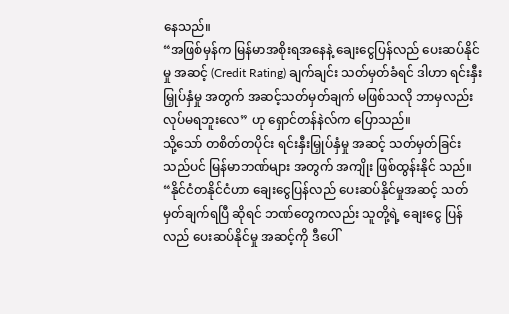နေသည်။
“အဖြစ်မှန်က မြန်မာအစိုးရအနေနဲ့ ချေးငွေပြန်လည် ပေးဆပ်နိုင်မှု အဆင့် (Credit Rating) ချက်ချင်း သတ်မှတ်ခံရင် ဒါဟာ ရင်းနှီးမြှုပ်နှံမှု အတွက် အဆင့်သတ်မှတ်ချက် မဖြစ်သလို ဘာမှလည်း လုပ်မရဘူးလေ” ဟု ရှောင်တန်နဲလ်က ပြောသည်။
သို့သော် တစိတ်တပိုင်း ရင်းနှီးမြှုပ်နှံမှု အဆင့် သတ်မှတ်ခြင်းသည်ပင် မြန်မာဘဏ်များ အတွက် အကျိုး ဖြစ်ထွန်းနိုင် သည်။
“နိုင်ငံတနိုင်ငံဟာ ချေးငွေပြန်လည် ပေးဆပ်နိုင်မှုအဆင့် သတ်မှတ်ချက်ရပြီ ဆိုရင် ဘဏ်တွေကလည်း သူတို့ရဲ့ ချေးငွေ ပြန်လည် ပေးဆပ်နိုင်မှု အဆင့်ကို ဒီပေါ်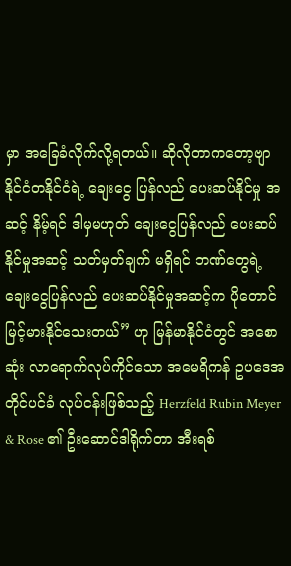မှာ အခြေခံလိုက်လို့ရတယ်။ ဆိုလိုတာကတော့ဗျာ နိုင်ငံတနိုင်ငံရဲ့ ချေးငွေ ပြန်လည် ပေးဆပ်နိုင်မှု အဆင့် နိမ့်ရင် ဒါမှမဟုတ် ချေးငွေပြန်လည် ပေးဆပ်နိုင်မှုအဆင့် သတ်မှတ်ချက် မရှိရင် ဘဏ်တွေရဲ့ ချေးငွေပြန်လည် ပေးဆပ်နိုင်မှုအဆင့်က ပိုတောင်မြင့်မားနိုင်သေးတယ်” ဟု မြန်မာနိုင်ငံတွင် အစောဆုံး လာရောက်လုပ်ကိုင်သော အမေရိကန် ဥပဒေအတိုင်ပင်ခံ လုပ်ငန်းဖြစ်သည့် Herzfeld Rubin Meyer & Rose ၏ ဦးဆောင်ဒါရိုက်တာ အီးရစ်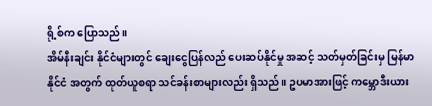ရို့စ်က ပြောသည်။
အိမ်နီးချင်း နိုင်ငံများတွင် ချေးငွေပြန်လည် ပေးဆပ်နိုင်မှု အဆင့် သတ်မှတ်ခြင်းမှ မြန်မာနိုင်ငံ အတွက် ထုတ်ယူစရာ သင်ခန်းစာများလည်း ရှိသည်။ ဥပမာအားဖြင့် ကမ္ဘောဒီးယား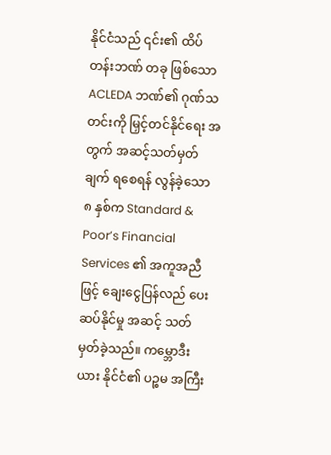နိုင်ငံသည် ၎င်း၏ ထိပ်တန်းဘဏ် တခု ဖြစ်သော ACLEDA ဘဏ်၏ ဂုဏ်သတင်းကို မြှင့်တင်နိုင်ရေး အတွက် အဆင့်သတ်မှတ်ချက် ရစေရန် လွန်ခဲ့သော ၈ နှစ်က Standard & Poor’s Financial Services ၏ အကူအညီဖြင့် ချေးငွေပြန်လည် ပေးဆပ်နိုင်မှု အဆင့် သတ်မှတ်ခဲ့သည်။ ကမ္ဘောဒီးယား နိုင်ငံ၏ ပဉ္စမ အကြီး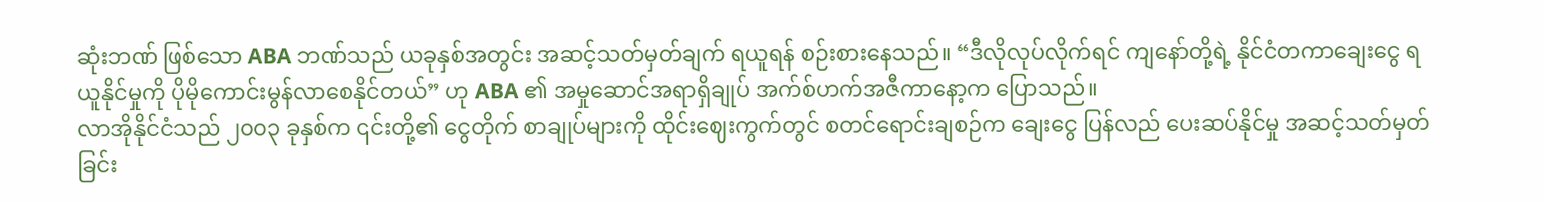ဆုံးဘဏ် ဖြစ်သော ABA ဘဏ်သည် ယခုနှစ်အတွင်း အဆင့်သတ်မှတ်ချက် ရယူရန် စဉ်းစားနေသည်။ “ဒီလိုလုပ်လိုက်ရင် ကျနော်တို့ရဲ့ နိုင်ငံတကာချေးငွေ ရယူနိုင်မှုကို ပိုမိုကောင်းမွန်လာစေနိုင်တယ်” ဟု ABA ၏ အမှုဆောင်အရာရှိချုပ် အက်စ်ဟက်အဇီကာနော့က ပြောသည်။
လာအိုနိုင်ငံသည် ၂၀၀၃ ခုနှစ်က ၎င်းတို့၏ ငွေတိုက် စာချုပ်များကို ထိုင်းဈေးကွက်တွင် စတင်ရောင်းချစဉ်က ချေးငွေ ပြန်လည် ပေးဆပ်နိုင်မှု အဆင့်သတ်မှတ်ခြင်း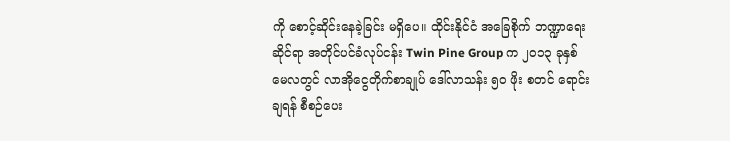ကို စောင့်ဆိုင်းနေခဲ့ခြင်း မရှိပေ။ ထိုင်းနိုင်ငံ အခြေစိုက် ဘဏ္ဍာရေး ဆိုင်ရာ အတိုင်ပင်ခံလုပ်ငန်း Twin Pine Group က ၂၀၁၃ ခုနှစ် မေလတွင် လာအိုငွေတိုက်စာချုပ် ဒေါ်လာသန်း ၅၀ ဖိုး စတင် ရောင်းချရန် စီစဉ်ပေး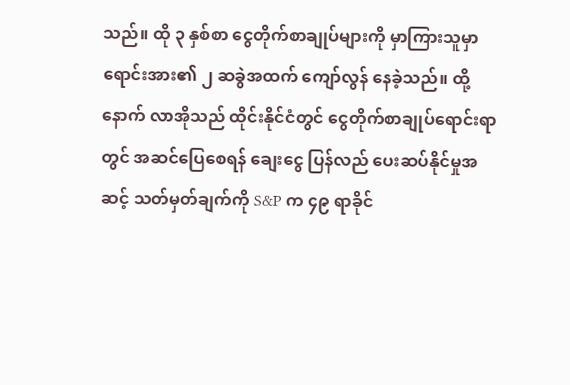သည်။ ထို ၃ နှစ်စာ ငွေတိုက်စာချုပ်များကို မှာကြားသူမှာ ရောင်းအား၏ ၂ ဆခွဲအထက် ကျော်လွန် နေခဲ့သည်။ ထို့နောက် လာအိုသည် ထိုင်းနိုင်ငံတွင် ငွေတိုက်စာချုပ်ရောင်းရာတွင် အဆင်ပြေစေရန် ချေးငွေ ပြန်လည် ပေးဆပ်နိုင်မှုအဆင့် သတ်မှတ်ချက်ကို S&P က ၄၉ ရာခိုင်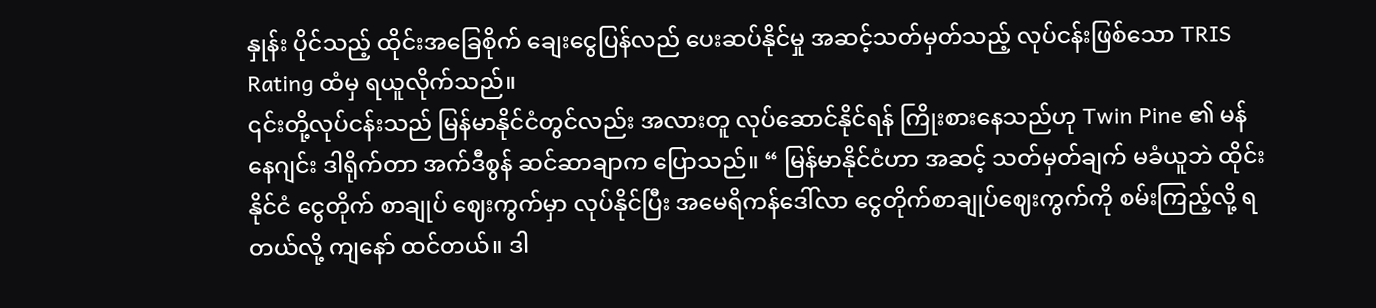နှုန်း ပိုင်သည့် ထိုင်းအခြေစိုက် ချေးငွေပြန်လည် ပေးဆပ်နိုင်မှု အဆင့်သတ်မှတ်သည့် လုပ်ငန်းဖြစ်သော TRIS Rating ထံမှ ရယူလိုက်သည်။
၎င်းတို့လုပ်ငန်းသည် မြန်မာနိုင်ငံတွင်လည်း အလားတူ လုပ်ဆောင်နိုင်ရန် ကြိုးစားနေသည်ဟု Twin Pine ၏ မန်နေဂျင်း ဒါရိုက်တာ အက်ဒီစွန် ဆင်ဆာချာက ပြောသည်။ “ မြန်မာနိုင်ငံဟာ အဆင့် သတ်မှတ်ချက် မခံယူဘဲ ထိုင်းနိုင်ငံ ငွေတိုက် စာချုပ် ဈေးကွက်မှာ လုပ်နိုင်ပြီး အမေရိကန်ဒေါ်လာ ငွေတိုက်စာချုပ်ဈေးကွက်ကို စမ်းကြည့်လို့ ရတယ်လို့ ကျနော် ထင်တယ်။ ဒါ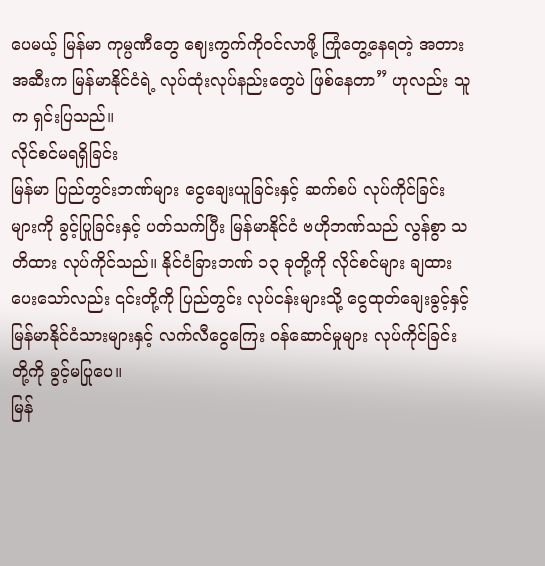ပေမယ့် မြန်မာ ကုမ္ပဏီတွေ ဈေးကွက်ကိုဝင်လာဖို့ ကြုံတွေ့နေရတဲ့ အတားအဆီးက မြန်မာနိုင်ငံရဲ့ လုပ်ထုံးလုပ်နည်းတွေပဲ ဖြစ်နေတာ” ဟုလည်း သူက ရှင်းပြသည်။
လိုင်စင်မရရှိခြင်း
မြန်မာ ပြည်တွင်းဘဏ်များ ငွေချေးယူခြင်းနှင့် ဆက်စပ် လုပ်ကိုင်ခြင်းများကို ခွင့်ပြုခြင်းနှင့် ပတ်သက်ပြီး မြန်မာနိုင်ငံ ဗဟိုဘဏ်သည် လွန်စွာ သတိထား လုပ်ကိုင်သည်။ နိုင်ငံခြားဘဏ် ၁၃ ခုတို့ကို လိုင်စင်များ ချထားပေးသော်လည်း ၎င်းတို့ကို ပြည်တွင်း လုပ်ငန်းများသို့ ငွေထုတ်ချေးခွင့်နှင့် မြန်မာနိုင်ငံသားများနှင့် လက်လီငွေကြေး ဝန်ဆောင်မှုများ လုပ်ကိုင်ခြင်းတို့ကို ခွင့်မပြုပေ။
မြန်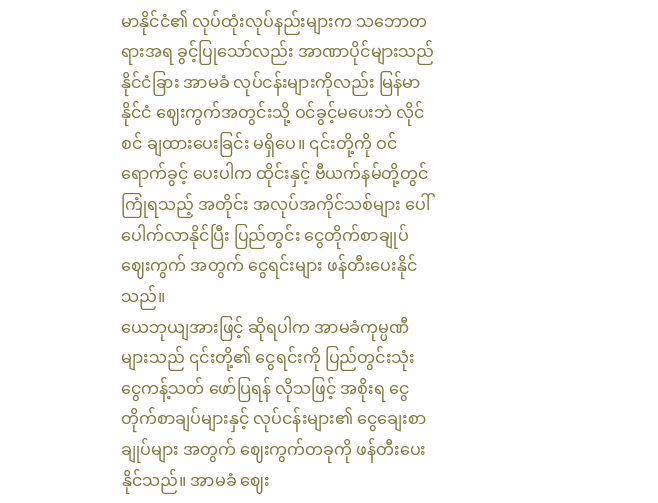မာနိုင်ငံ၏ လုပ်ထုံးလုပ်နည်းများက သဘောတရားအရ ခွင့်ပြုသော်လည်း အာဏာပိုင်များသည် နိုင်ငံခြား အာမခံ လုပ်ငန်းများကိုလည်း မြန်မာနိုင်ငံ ဈေးကွက်အတွင်းသို့ ဝင်ခွင့်မပေးဘဲ လိုင်စင် ချထားပေးခြင်း မရှိပေ။ ၎င်းတို့ကို ဝင်ရောက်ခွင့် ပေးပါက ထိုင်းနှင့် ဗီယက်နမ်တို့တွင် ကြုံရသည့် အတိုင်း အလုပ်အကိုင်သစ်များ ပေါ်ပေါက်လာနိုင်ပြီး ပြည်တွင်း ငွေတိုက်စာချုပ်ဈေးကွက် အတွက် ငွေရင်းများ ဖန်တီးပေးနိုင်သည်။
ယေဘုယျအားဖြင့် ဆိုရပါက အာမခံကုမ္ပဏီများသည် ၎င်းတို့၏ ငွေရင်းကို ပြည်တွင်းသုံး ငွေကန့်သတ် ဖော်ပြရန် လိုသဖြင့် အစိုးရ ငွေတိုက်စာချပ်များနှင့် လုပ်ငန်းများ၏ ငွေချေးစာချုပ်များ အတွက် ဈေးကွက်တခုကို ဖန်တီးပေးနိုင်သည်။ အာမခံ ဈေး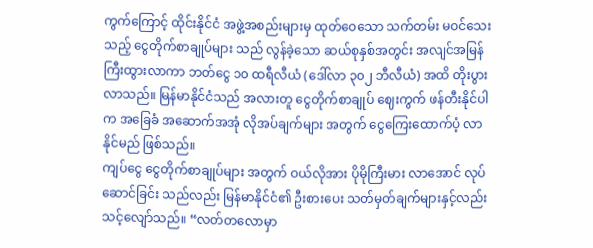ကွက်ကြောင့် ထိုင်းနိုင်ငံ အဖွဲ့အစည်းများမှ ထုတ်ဝေသော သက်တမ်း မဝင်သေးသည့် ငွေတိုက်စာချုပ်များ သည် လွန်ခဲ့သော ဆယ်စုနှစ်အတွင်း အလျင်အမြန် ကြီးထွားလာကာ ဘတ်ငွေ ၁၀ ထရီလီယံ (ဒေါ်လာ ၃၀၂ ဘီလီယံ) အထိ တိုးပွားလာသည်။ မြန်မာနိုင်ငံသည် အလားတူ ငွေတိုက်စာချုပ် ဈေးကွက် ဖန်တီးနိုင်ပါက အခြေခံ အဆောက်အအုံ လိုအပ်ချက်များ အတွက် ငွေကြေးထောက်ပံ့ လာနိုင်မည် ဖြစ်သည်။
ကျပ်ငွေ ငွေတိုက်စာချုပ်များ အတွက် ဝယ်လိုအား ပိုမိုကြီးမား လာအောင် လုပ်ဆောင်ခြင်း သည်လည်း မြန်မာနိုင်ငံ၏ ဦးစားပေး သတ်မှတ်ချက်များနှင့်လည်း သင့်လျော်သည်။ “လတ်တလောမှာ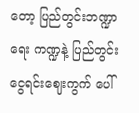တော့ ပြည်တွင်းဘဏ္ဍာရေး ကဏ္ဍနဲ့ ပြည်တွင်း ငွေရင်းဈေးကွက် ပေါ်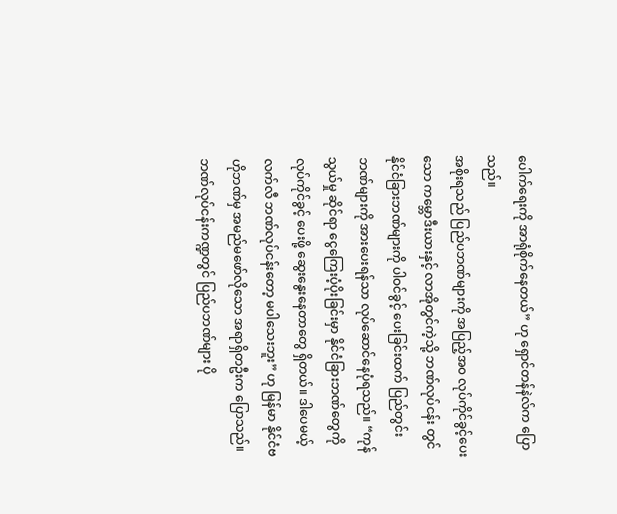ပေါက်ရေးကို အာရုံစိုက်နေတယ်” ဟု ရှောင်တန်နဲလ်က ပြောသည်။
အစိုးရသည် ပြည်ပဘဏ်များကို အပြည့်အ၀ လုပ်ကိုင်ခွင့်ပေးသော ကမ္ဘောဒီးယားနှင့် လာအိုတွင်ကဲ့သို့ ဘဏ်လုပ်ငန်း တွင် နိုင်ငံခြားဘဏ်များကို ပါဝင်ခွင့် ပေးခြင်းထက် ပြည်တွင်း ဘဏ်များကို အားပေးရန်သာ လုပ်ဆောင်နေပုံရသည်။ “ကုန်သွယ်မှု ဆိုင်ရာ ငွေကြေးပံ့ပိုးခြင်းမှာ နိုင်ငံခြားဘဏ်တွေကို လုပ်ကိုင်ခွင့် ပေးဖို့ ဆွေးနွေးနေတာတွေ ရှိတယ်။ ဒါပေမယ့် လက်လီ ဘဏ်လုပ်ငန်းတော့ မပါသေးဘူး” ဟု မြန်မာ နိုင်ငံဗဟိုဘဏ်မှ အမည်မဖော်လိုသော အရာရှိတဦးက ပြောသည်။
ဘဏ်လုပ်ငန်းကဏ္ဍတွင် ပြည်ပဘဏ်များ ပို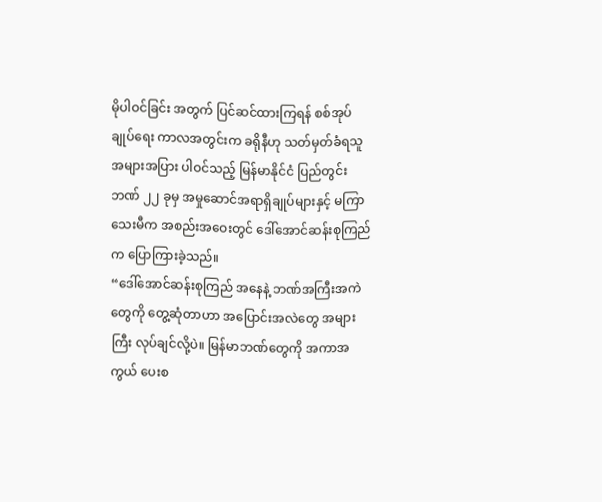မိုပါဝင်ခြင်း အတွက် ပြင်ဆင်ထားကြရန် စစ်အုပ်ချုပ်ရေး ကာလအတွင်းက ခရိုနီဟု သတ်မှတ်ခံရသူ အများအပြား ပါဝင်သည့် မြန်မာနိုင်ငံ ပြည်တွင်းဘဏ် ၂၂ ခုမှ အမှုဆောင်အရာရှိချုပ်များနှင့် မကြာသေးမီက အစည်းအဝေးတွင် ဒေါ်အောင်ဆန်းစုကြည် က ပြောကြားခဲ့သည်။
“ဒေါ်အောင်ဆန်းစုကြည် အနေနဲ့ ဘဏ်အကြီးအကဲတွေကို တွေ့ဆုံတာဟာ အပြောင်းအလဲတွေ အများကြီး လုပ်ချင်လို့ပဲ။ မြန်မာဘဏ်တွေကို အကာအကွယ် ပေးစ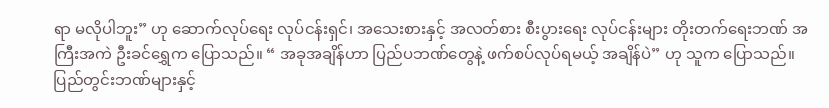ရာ မလိုပါဘူး” ဟု ဆောက်လုပ်ရေး လုပ်ငန်းရှင်၊ အသေးစားနှင့် အလတ်စား စီးပွားရေး လုပ်ငန်းများ တိုးတက်ရေးဘဏ် အကြီးအကဲ ဦးခင်ရွှေက ပြောသည်။ “ အခုအချိန်ဟာ ပြည်ပဘဏ်တွေနဲ့ ဖက်စပ်လုပ်ရမယ့် အချိန်ပဲ” ဟု သူက ပြောသည်။
ပြည်တွင်းဘဏ်များနှင့်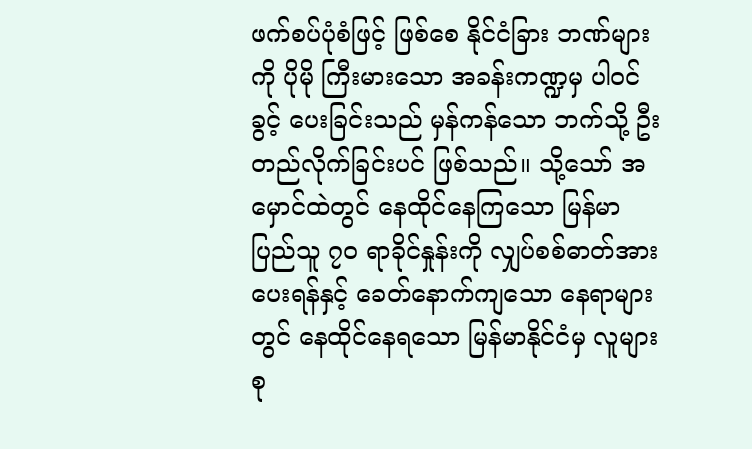ဖက်စပ်ပုံစံဖြင့် ဖြစ်စေ နိုင်ငံခြား ဘဏ်များကို ပိုမို ကြီးမားသော အခန်းကဏ္ဍမှ ပါဝင်ခွင့် ပေးခြင်းသည် မှန်ကန်သော ဘက်သို့ ဦးတည်လိုက်ခြင်းပင် ဖြစ်သည်။ သို့သော် အမှောင်ထဲတွင် နေထိုင်နေကြသော မြန်မာပြည်သူ ၇၀ ရာခိုင်နှုန်းကို လျှပ်စစ်ဓာတ်အား ပေးရန်နှင့် ခေတ်နောက်ကျသော နေရာများတွင် နေထိုင်နေရသော မြန်မာနိုင်ငံမှ လူများစု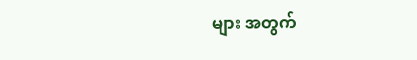များ အတွက်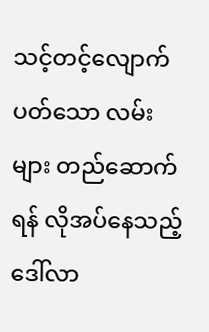သင့်တင့်လျောက်ပတ်သော လမ်းများ တည်ဆောက်ရန် လိုအပ်နေသည့် ဒေါ်လာ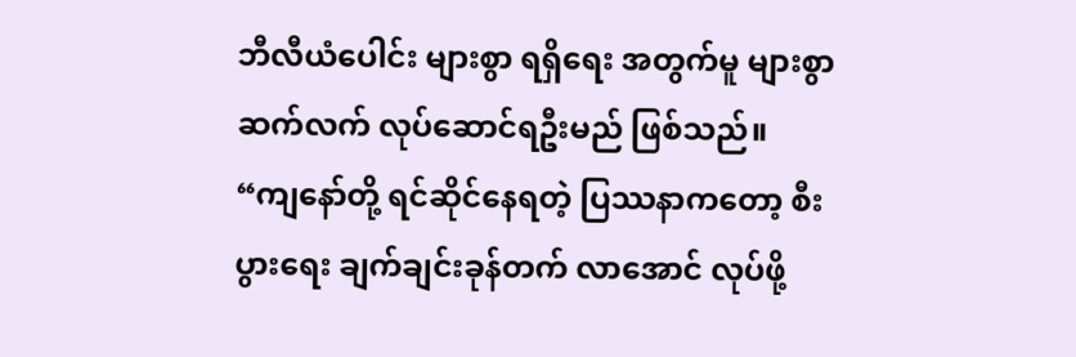ဘီလီယံပေါင်း များစွာ ရရှိရေး အတွက်မူ များစွာ ဆက်လက် လုပ်ဆောင်ရဦးမည် ဖြစ်သည်။
“ကျနော်တို့ ရင်ဆိုင်နေရတဲ့ ပြဿနာကတော့ စီးပွားရေး ချက်ချင်းခုန်တက် လာအောင် လုပ်ဖို့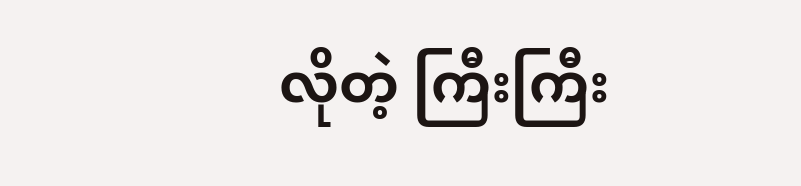လိုတဲ့ ကြီးကြီး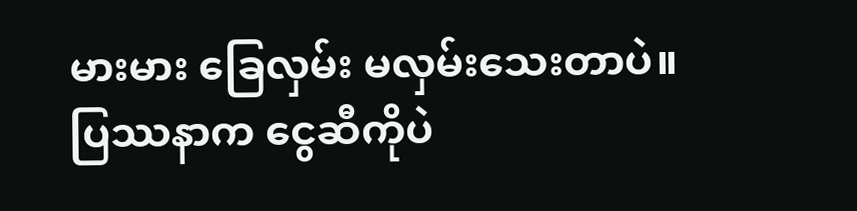မားမား ခြေလှမ်း မလှမ်းသေးတာပဲ။ ပြဿနာက ငွေဆီကိုပဲ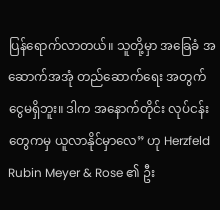ပြန်ရောက်လာတယ်။ သူတို့မှာ အခြေခံ အဆောက်အအုံ တည်ဆောက်ရေး အတွက် ငွေမရှိဘူး။ ဒါက အနောက်တိုင်း လုပ်ငန်းတွေကမှ ယူလာနိုင်မှာလေ” ဟု Herzfeld Rubin Meyer & Rose ၏ ဦး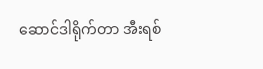ဆောင်ဒါရိုက်တာ အီးရစ်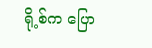ရို့စ်က ပြော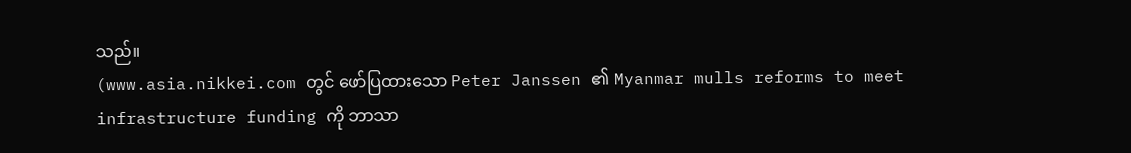သည်။
(www.asia.nikkei.com တွင် ဖော်ပြထားသော Peter Janssen ၏ Myanmar mulls reforms to meet infrastructure funding ကို ဘာသာ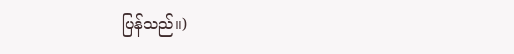ပြန်သည်။)